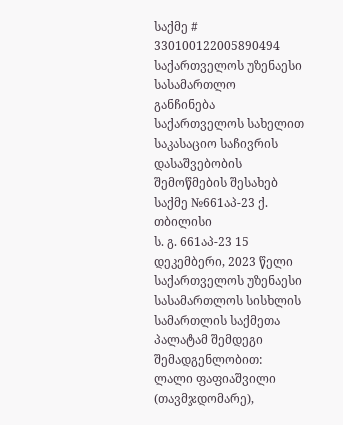საქმე # 330100122005890494
საქართველოს უზენაესი სასამართლო
განჩინება
საქართველოს სახელით
საკასაციო საჩივრის დასაშვებობის
შემოწმების შესახებ
საქმე №661აპ-23 ქ. თბილისი
ს. გ. 661აპ-23 15 დეკემბერი, 2023 წელი
საქართველოს უზენაესი სასამართლოს სისხლის სამართლის საქმეთა
პალატამ შემდეგი შემადგენლობით:
ლალი ფაფიაშვილი (თავმჯდომარე),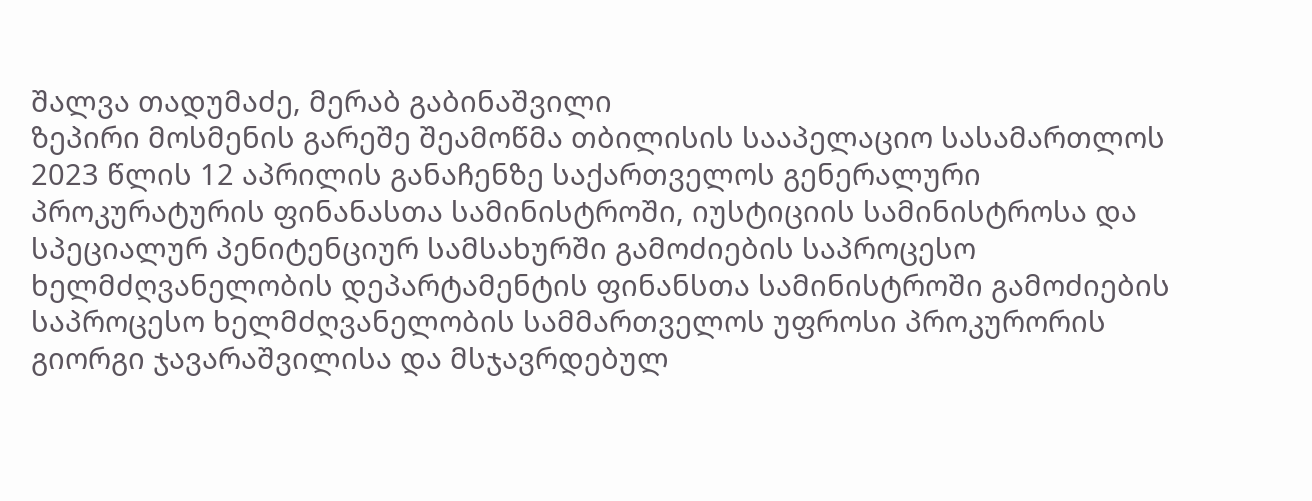შალვა თადუმაძე, მერაბ გაბინაშვილი
ზეპირი მოსმენის გარეშე შეამოწმა თბილისის სააპელაციო სასამართლოს 2023 წლის 12 აპრილის განაჩენზე საქართველოს გენერალური პროკურატურის ფინანასთა სამინისტროში, იუსტიციის სამინისტროსა და სპეციალურ პენიტენციურ სამსახურში გამოძიების საპროცესო ხელმძღვანელობის დეპარტამენტის ფინანსთა სამინისტროში გამოძიების საპროცესო ხელმძღვანელობის სამმართველოს უფროსი პროკურორის გიორგი ჯავარაშვილისა და მსჯავრდებულ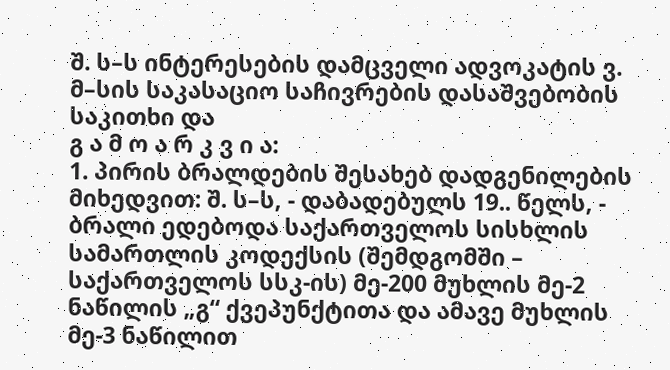შ. ს–ს ინტერესების დამცველი ადვოკატის ვ. მ–სის საკასაციო საჩივრების დასაშვებობის საკითხი და
გ ა მ ო ა რ კ ვ ი ა:
1. პირის ბრალდების შესახებ დადგენილების მიხედვით: შ. ს–ს, - დაბადებულს 19.. წელს, - ბრალი ედებოდა საქართველოს სისხლის სამართლის კოდექსის (შემდგომში – საქართველოს სსკ-ის) მე-200 მუხლის მე-2 ნაწილის „გ“ ქვეპუნქტითა და ამავე მუხლის მე-3 ნაწილით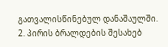გათვალისწინებულ დანაშაულში.
2. პირის ბრალდების შესახებ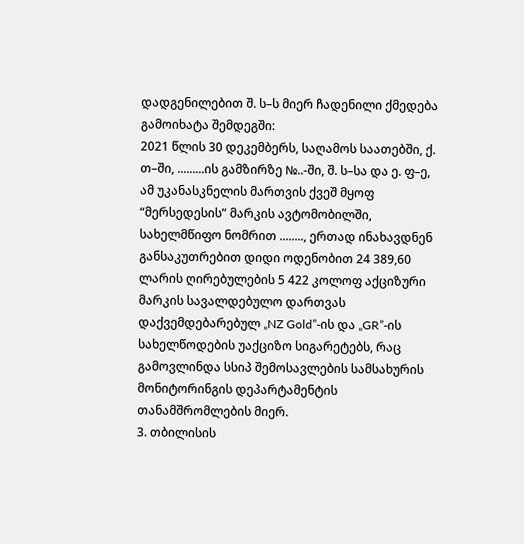დადგენილებით შ. ს–ს მიერ ჩადენილი ქმედება გამოიხატა შემდეგში:
2021 წლის 30 დეკემბერს, საღამოს საათებში, ქ. თ–ში, .........ის გამზირზე №..-ში, შ. ს–სა და ე. ფ–ე, ამ უკანასკნელის მართვის ქვეშ მყოფ “მერსედესის” მარკის ავტომობილში, სახელმწიფო ნომრით ........, ერთად ინახავდნენ განსაკუთრებით დიდი ოდენობით 24 389,60 ლარის ღირებულების 5 422 კოლოფ აქციზური მარკის სავალდებულო დართვას დაქვემდებარებულ „NZ Gold”-ის და „GR”-ის სახელწოდების უაქციზო სიგარეტებს, რაც გამოვლინდა სსიპ შემოსავლების სამსახურის მონიტორინგის დეპარტამენტის თანამშრომლების მიერ.
3. თბილისის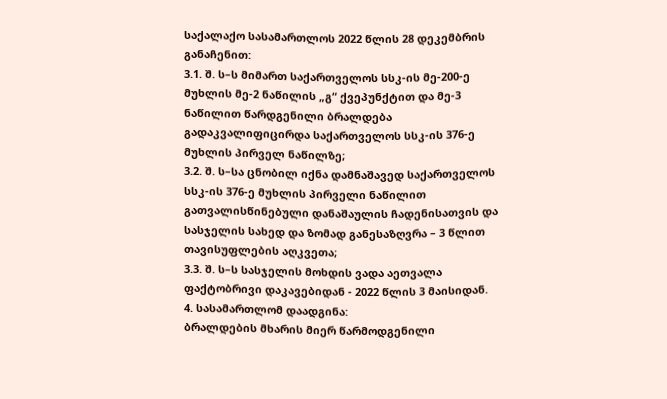საქალაქო სასამართლოს 2022 წლის 28 დეკემბრის განაჩენით:
3.1. შ. ს–ს მიმართ საქართველოს სსკ-ის მე-200-ე მუხლის მე-2 ნაწილის „გ“ ქვეპუნქტით და მე-3 ნაწილით წარდგენილი ბრალდება გადაკვალიფიცირდა საქართველოს სსკ-ის 376-ე მუხლის პირველ ნაწილზე;
3.2. შ. ს–სა ცნობილ იქნა დამნაშავედ საქართველოს სსკ-ის 376-ე მუხლის პირველი ნაწილით გათვალისწინებული დანაშაულის ჩადენისათვის და სასჯელის სახედ და ზომად განესაზღვრა – 3 წლით თავისუფლების აღკვეთა;
3.3. შ. ს–ს სასჯელის მოხდის ვადა აეთვალა ფაქტობრივი დაკავებიდან - 2022 წლის 3 მაისიდან.
4. სასამართლომ დაადგინა:
ბრალდების მხარის მიერ წარმოდგენილი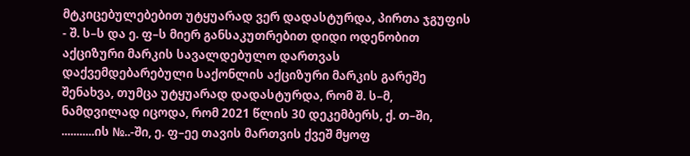მტკიცებულებებით უტყუარად ვერ დადასტურდა, პირთა ჯგუფის - შ. ს–ს და ე. ფ–ს მიერ განსაკუთრებით დიდი ოდენობით აქციზური მარკის სავალდებულო დართვას დაქვემდებარებული საქონლის აქციზური მარკის გარეშე შენახვა, თუმცა უტყუარად დადასტურდა, რომ შ. ს–მ, ნამდვილად იცოდა, რომ 2021 წლის 30 დეკემბერს, ქ. თ–ში, ...........ის №..-ში, ე. ფ–ეე თავის მართვის ქვეშ მყოფ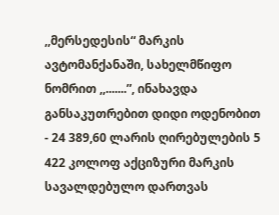,,მერსედესის“ მარკის ავტომანქანაში, სახელმწიფო ნომრით ,,.......”, ინახავდა განსაკუთრებით დიდი ოდენობით - 24 389,60 ლარის ღირებულების 5 422 კოლოფ აქციზური მარკის სავალდებულო დართვას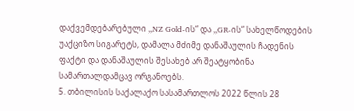დაქვემდებარებული ,,NZ Gold-ის“ და ,,GR-ის“ სახელწოდების უაქციზო სიგარეტს, დამალა მძიმე დანაშაულის ჩადენის ფაქტი და დანაშაულის შესახებ არ შეატყობინა სამართალდამცავ ორგანოებს.
5. თბილისის საქალაქო სასამართლოს 2022 წლის 28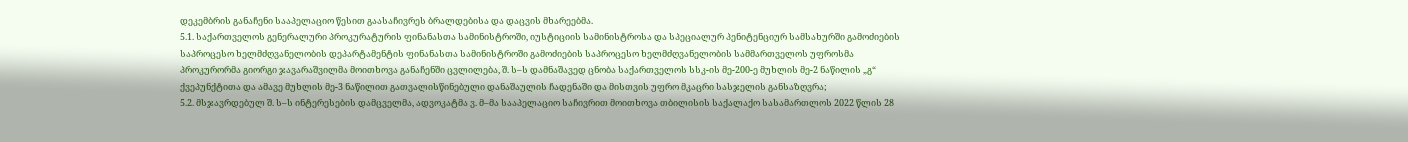დეკემბრის განაჩენი სააპელაციო წესით გაასაჩივრეს ბრალდებისა და დაცვის მხარეებმა.
5.1. საქართველოს გენერალური პროკურატურის ფინანასთა სამინისტროში, იუსტიციის სამინისტროსა და სპეციალურ პენიტენციურ სამსახურში გამოძიების საპროცესო ხელმძღვანელობის დეპარტამენტის ფინანასთა სამინისტროში გამოძიების საპროცესო ხელმძღვანელობის სამმართველოს უფროსმა პროკურორმა გიორგი ჯავარაშვილმა მოითხოვა განაჩენში ცვლილება, შ. ს–ს დამნაშავედ ცნობა საქართველოს სსკ-ის მე-200-ე მუხლის მე-2 ნაწილის „გ“ ქვეპუნქტითა და ამავე მუხლის მე-3 ნაწილით გათვალისწინებული დანაშაულის ჩადენაში და მისთვის უფრო მკაცრი სასჯელის განსაზღვრა;
5.2. მსჯავრდებულ შ. ს–ს ინტერესების დამცველმა, ადვოკატმა ვ. მ–მა სააპელაციო საჩივრით მოითხოვა თბილისის საქალაქო სასამართლოს 2022 წლის 28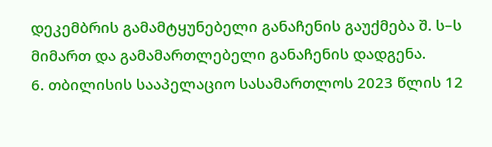დეკემბრის გამამტყუნებელი განაჩენის გაუქმება შ. ს–ს მიმართ და გამამართლებელი განაჩენის დადგენა.
6. თბილისის სააპელაციო სასამართლოს 2023 წლის 12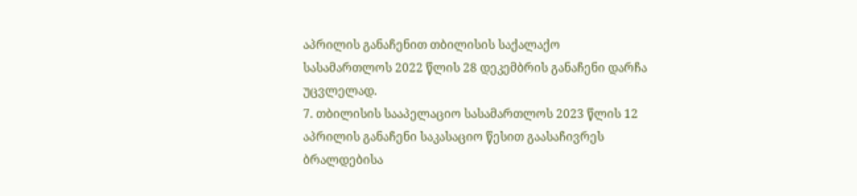აპრილის განაჩენით თბილისის საქალაქო სასამართლოს 2022 წლის 28 დეკემბრის განაჩენი დარჩა უცვლელად.
7. თბილისის სააპელაციო სასამართლოს 2023 წლის 12 აპრილის განაჩენი საკასაციო წესით გაასაჩივრეს ბრალდებისა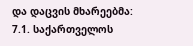და დაცვის მხარეებმა:
7.1. საქართველოს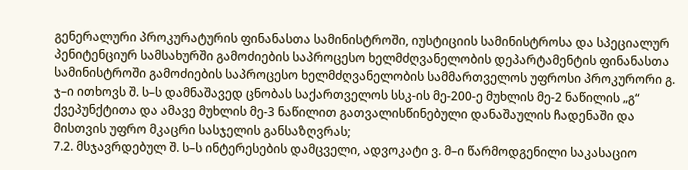გენერალური პროკურატურის ფინანასთა სამინისტროში, იუსტიციის სამინისტროსა და სპეციალურ პენიტენციურ სამსახურში გამოძიების საპროცესო ხელმძღვანელობის დეპარტამენტის ფინანასთა სამინისტროში გამოძიების საპროცესო ხელმძღვანელობის სამმართველოს უფროსი პროკურორი გ. ჯ–ი ითხოვს შ. ს–ს დამნაშავედ ცნობას საქართველოს სსკ-ის მე-200-ე მუხლის მე-2 ნაწილის „გ“ ქვეპუნქტითა და ამავე მუხლის მე-3 ნაწილით გათვალისწინებული დანაშაულის ჩადენაში და მისთვის უფრო მკაცრი სასჯელის განსაზღვრას;
7.2. მსჯავრდებულ შ. ს–ს ინტერესების დამცველი, ადვოკატი ვ. მ–ი წარმოდგენილი საკასაციო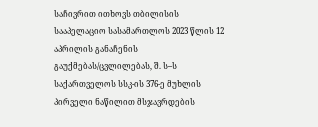საჩივრით ითხოვს თბილისის სააპელაციო სასამართლოს 2023 წლის 12 აპრილის განაჩენის გაუქმებას/ცვლილებას, შ. ს–ს საქართველოს სსკ-ის 376-ე მუხლის პირველი ნაწილით მსჯავრდების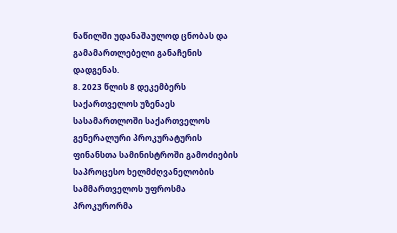ნაწილში უდანაშაულოდ ცნობას და გამამართლებელი განაჩენის დადგენას.
8. 2023 წლის 8 დეკემბერს საქართველოს უზენაეს სასამართლოში საქართველოს გენერალური პროკურატურის ფინანსთა სამინისტროში გამოძიების საპროცესო ხელმძღვანელობის სამმართველოს უფროსმა პროკურორმა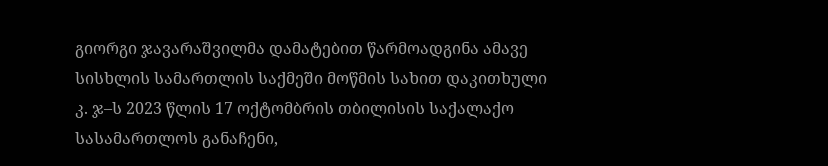გიორგი ჯავარაშვილმა დამატებით წარმოადგინა ამავე სისხლის სამართლის საქმეში მოწმის სახით დაკითხული კ. ჯ–ს 2023 წლის 17 ოქტომბრის თბილისის საქალაქო სასამართლოს განაჩენი,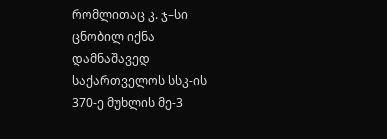რომლითაც კ. ჯ–სი ცნობილ იქნა დამნაშავედ საქართველოს სსკ-ის 370-ე მუხლის მე-3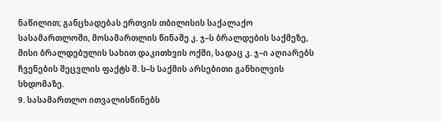ნაწილით; განცხადებას ერთვის თბილისის საქალაქო სასამართლოში, მოსამართლის წინაშე კ. ჯ–ს ბრალდების საქმეზე, მისი ბრალდებულის სახით დაკითხვის ოქმი, სადაც კ. ჯ–ი აღიარებს ჩვენების შეცვლის ფაქტს შ. ს–ს საქმის არსებითი განხილვის სხდომაზე.
9. სასამართლო ითვალისწინებს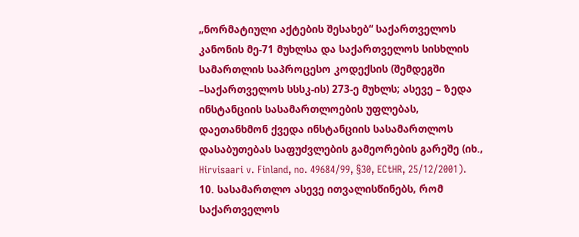„ნორმატიული აქტების შესახებ“ საქართველოს კანონის მე-71 მუხლსა და საქართველოს სისხლის სამართლის საპროცესო კოდექსის (შემდეგში –საქართველოს სსსკ-ის) 273-ე მუხლს; ასევე – ზედა ინსტანციის სასამართლოების უფლებას, დაეთანხმონ ქვედა ინსტანციის სასამართლოს დასაბუთებას საფუძვლების გამეორების გარეშე (იხ., Hirvisaari v. Finland, no. 49684/99, §30, ECtHR, 25/12/2001).
10. სასამართლო ასევე ითვალისწინებს, რომ საქართველოს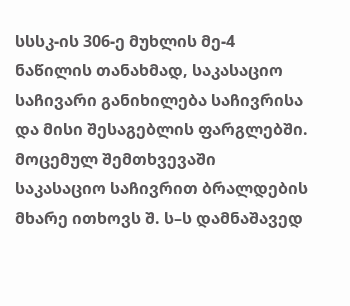სსსკ-ის 306-ე მუხლის მე-4 ნაწილის თანახმად, საკასაციო საჩივარი განიხილება საჩივრისა და მისი შესაგებლის ფარგლებში. მოცემულ შემთხვევაში საკასაციო საჩივრით ბრალდების მხარე ითხოვს შ. ს–ს დამნაშავედ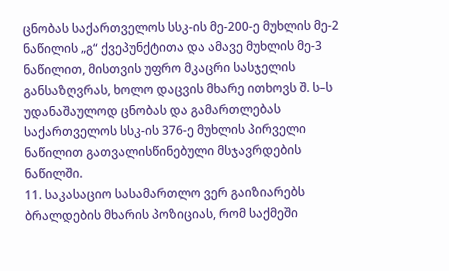ცნობას საქართველოს სსკ-ის მე-200-ე მუხლის მე-2 ნაწილის „გ“ ქვეპუნქტითა და ამავე მუხლის მე-3 ნაწილით, მისთვის უფრო მკაცრი სასჯელის განსაზღვრას, ხოლო დაცვის მხარე ითხოვს შ. ს–ს უდანაშაულოდ ცნობას და გამართლებას საქართველოს სსკ-ის 376-ე მუხლის პირველი ნაწილით გათვალისწინებული მსჯავრდების ნაწილში.
11. საკასაციო სასამართლო ვერ გაიზიარებს ბრალდების მხარის პოზიციას, რომ საქმეში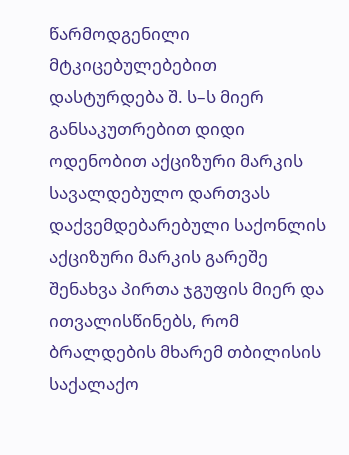წარმოდგენილი მტკიცებულებებით დასტურდება შ. ს–ს მიერ განსაკუთრებით დიდი ოდენობით აქციზური მარკის სავალდებულო დართვას დაქვემდებარებული საქონლის აქციზური მარკის გარეშე შენახვა პირთა ჯგუფის მიერ და ითვალისწინებს, რომ ბრალდების მხარემ თბილისის საქალაქო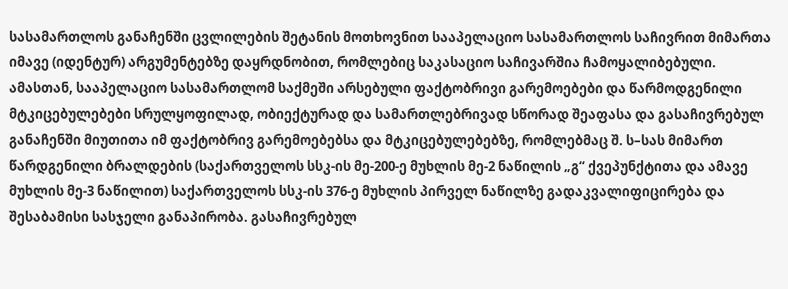სასამართლოს განაჩენში ცვლილების შეტანის მოთხოვნით სააპელაციო სასამართლოს საჩივრით მიმართა იმავე (იდენტურ) არგუმენტებზე დაყრდნობით, რომლებიც საკასაციო საჩივარშია ჩამოყალიბებული. ამასთან, სააპელაციო სასამართლომ საქმეში არსებული ფაქტობრივი გარემოებები და წარმოდგენილი მტკიცებულებები სრულყოფილად, ობიექტურად და სამართლებრივად სწორად შეაფასა და გასაჩივრებულ განაჩენში მიუთითა იმ ფაქტობრივ გარემოებებსა და მტკიცებულებებზე, რომლებმაც შ. ს–სას მიმართ წარდგენილი ბრალდების (საქართველოს სსკ-ის მე-200-ე მუხლის მე-2 ნაწილის „გ“ ქვეპუნქტითა და ამავე მუხლის მე-3 ნაწილით) საქართველოს სსკ-ის 376-ე მუხლის პირველ ნაწილზე გადაკვალიფიცირება და შესაბამისი სასჯელი განაპირობა. გასაჩივრებულ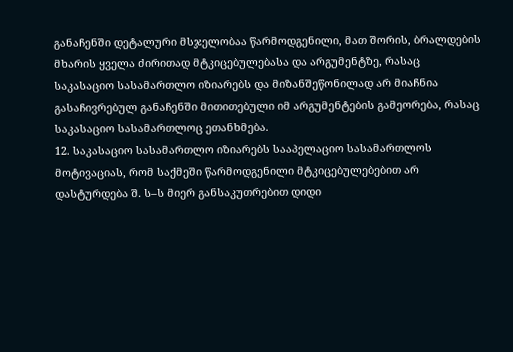განაჩენში დეტალური მსჯელობაა წარმოდგენილი, მათ შორის, ბრალდების მხარის ყველა ძირითად მტკიცებულებასა და არგუმენტზე, რასაც საკასაციო სასამართლო იზიარებს და მიზანშეწონილად არ მიაჩნია გასაჩივრებულ განაჩენში მითითებული იმ არგუმენტების გამეორება, რასაც საკასაციო სასამართლოც ეთანხმება.
12. საკასაციო სასამართლო იზიარებს სააპელაციო სასამართლოს მოტივაციას, რომ საქმეში წარმოდგენილი მტკიცებულებებით არ დასტურდება შ. ს–ს მიერ განსაკუთრებით დიდი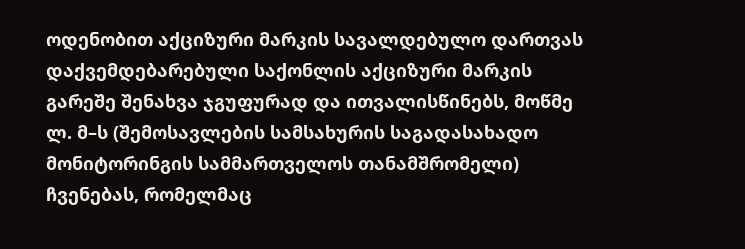ოდენობით აქციზური მარკის სავალდებულო დართვას დაქვემდებარებული საქონლის აქციზური მარკის გარეშე შენახვა ჯგუფურად და ითვალისწინებს, მოწმე ლ. მ–ს (შემოსავლების სამსახურის საგადასახადო მონიტორინგის სამმართველოს თანამშრომელი) ჩვენებას, რომელმაც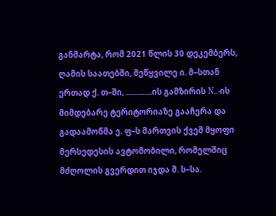განმარტა, რომ 2021 წლის 30 დეკემბერს, ღამის საათებში, მეწყვილე ი. მ–სთან ერთად ქ. თ–ში, .............ის გამზირის N..-ის მიმდებარე ტერიტორიაზე გააჩერა და გადაამოწმა ე. ფ–ს მართვის ქვეშ მყოფი მერსედესის ავტომობილი, რომელშიც მძღოლის გვერდით იჯდა შ. ს–სა.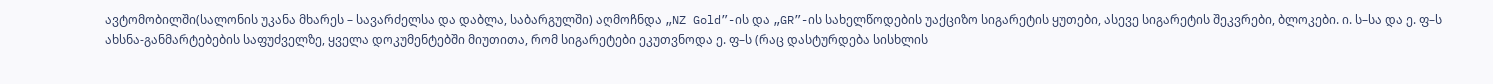ავტომობილში(სალონის უკანა მხარეს – სავარძელსა და დაბლა, საბარგულში) აღმოჩნდა „NZ Gold”-ის და „GR”-ის სახელწოდების უაქციზო სიგარეტის ყუთები, ასევე სიგარეტის შეკვრები, ბლოკები. ი. ს–სა და ე. ფ–ს ახსნა-განმარტებების საფუძველზე, ყველა დოკუმენტებში მიუთითა, რომ სიგარეტები ეკუთვნოდა ე. ფ–ს (რაც დასტურდება სისხლის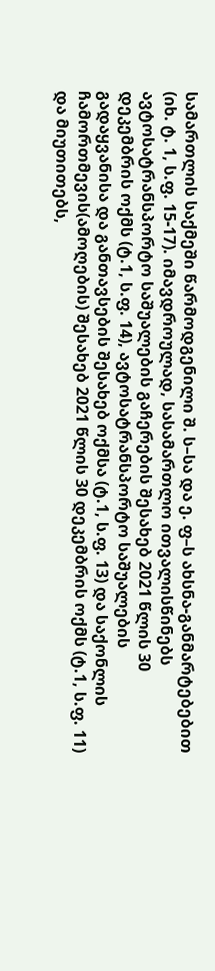სამართლის საქმეში წარმოდგენილი შ. ს–სა და ე. ფ–ს ახსნა-განმარტებებით (იხ. ტ. 1, ს.ფ. 15-17). იმავდროულად, სასამართლო ითვალისწინებს ავტოსატრანსპორტო საშუალების გაჩერების შესახებ 2021 წლის 30 დეკემბრის ოქმს (ტ.1, ს.ფ. 14), ავტოსატრანსპორტო საშუალების გადაყვანისა და განთავსების შესახებ ოქმსა (ტ.1, ს.ფ. 13) და საქონლის ჩამორთმევის(ამოღების) შესახებ 2021 წლის 30 დეკემბრის ოქმს (ტ.1, ს.ფ. 11) და მიუთითებს,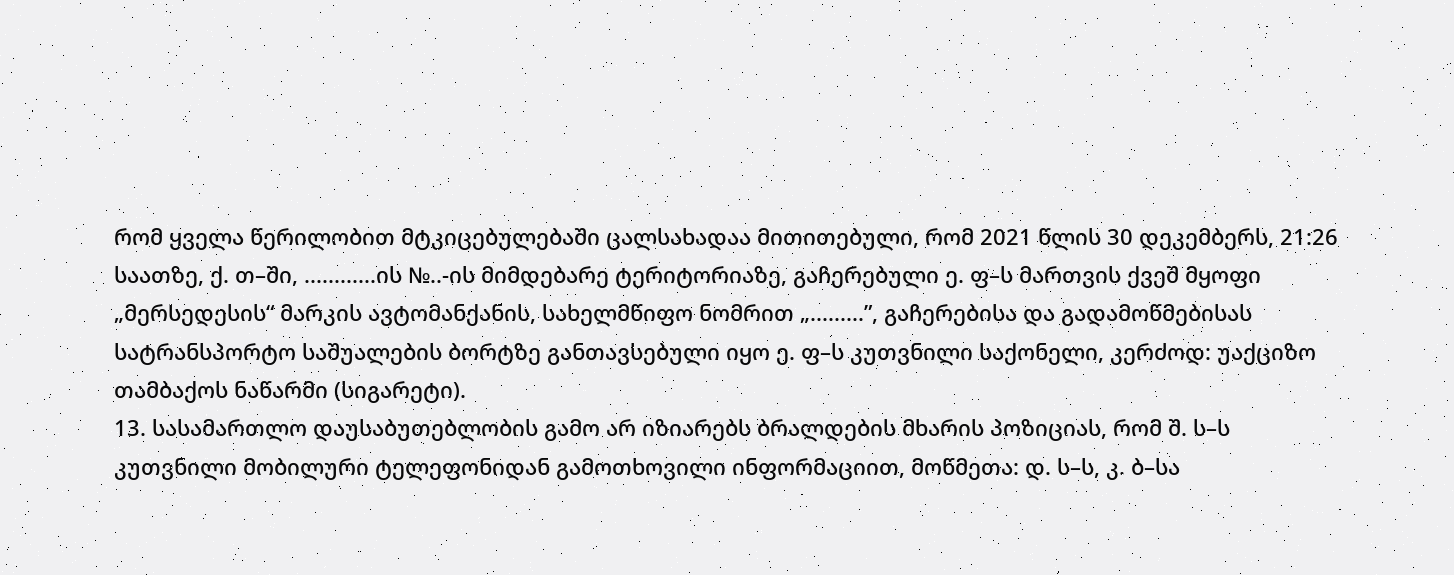რომ ყველა წერილობით მტკიცებულებაში ცალსახადაა მითითებული, რომ 2021 წლის 30 დეკემბერს, 21:26 საათზე, ქ. თ–ში, ............ის №..-ის მიმდებარე ტერიტორიაზე, გაჩერებული ე. ფ–ს მართვის ქვეშ მყოფი „მერსედესის“ მარკის ავტომანქანის, სახელმწიფო ნომრით „.........”, გაჩერებისა და გადამოწმებისას სატრანსპორტო საშუალების ბორტზე განთავსებული იყო ე. ფ–ს კუთვნილი საქონელი, კერძოდ: უაქციზო თამბაქოს ნაწარმი (სიგარეტი).
13. სასამართლო დაუსაბუთებლობის გამო არ იზიარებს ბრალდების მხარის პოზიციას, რომ შ. ს–ს კუთვნილი მობილური ტელეფონიდან გამოთხოვილი ინფორმაციით, მოწმეთა: დ. ს–ს, კ. ბ–სა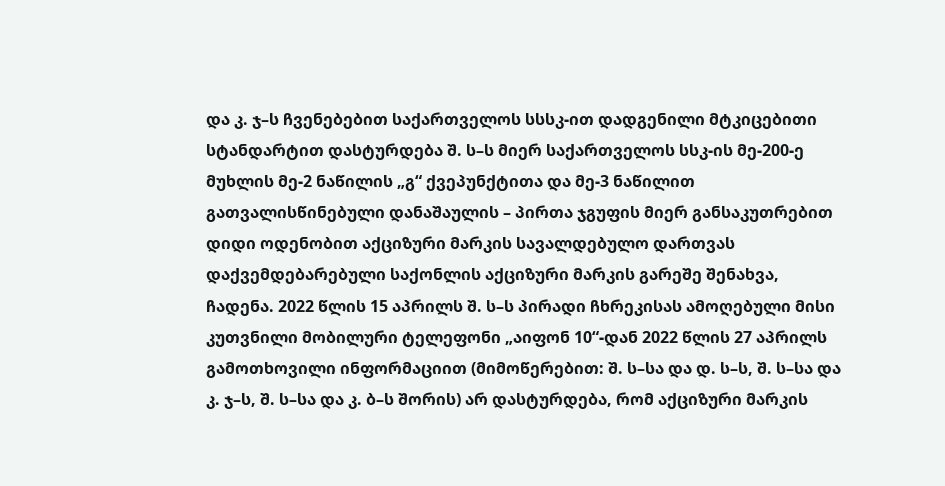და კ. ჯ–ს ჩვენებებით საქართველოს სსსკ-ით დადგენილი მტკიცებითი სტანდარტით დასტურდება შ. ს–ს მიერ საქართველოს სსკ-ის მე-200-ე მუხლის მე-2 ნაწილის „გ“ ქვეპუნქტითა და მე-3 ნაწილით გათვალისწინებული დანაშაულის – პირთა ჯგუფის მიერ განსაკუთრებით დიდი ოდენობით აქციზური მარკის სავალდებულო დართვას დაქვემდებარებული საქონლის აქციზური მარკის გარეშე შენახვა, ჩადენა. 2022 წლის 15 აპრილს შ. ს–ს პირადი ჩხრეკისას ამოღებული მისი კუთვნილი მობილური ტელეფონი „აიფონ 10“-დან 2022 წლის 27 აპრილს გამოთხოვილი ინფორმაციით (მიმოწერებით: შ. ს–სა და დ. ს–ს, შ. ს–სა და კ. ჯ–ს, შ. ს–სა და კ. ბ–ს შორის) არ დასტურდება, რომ აქციზური მარკის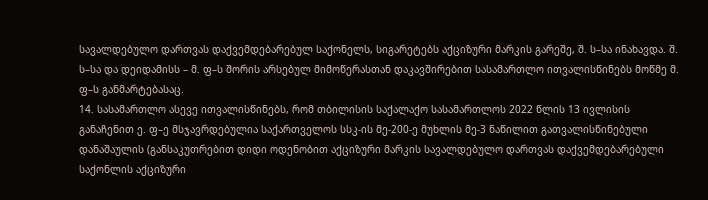სავალდებულო დართვას დაქვემდებარებულ საქონელს, სიგარეტებს აქციზური მარკის გარეშე, შ. ს–სა ინახავდა. შ. ს–სა და დეიდამისს – მ. ფ–ს შორის არსებულ მიმოწერასთან დაკავშირებით სასამართლო ითვალისწინებს მოწმე მ. ფ–ს განმარტებასაც.
14. სასამართლო ასევე ითვალისწინებს, რომ თბილისის საქალაქო სასამართლოს 2022 წლის 13 ივლისის განაჩენით ე. ფ–ე მსჯავრდებულია საქართველოს სსკ-ის მე-200-ე მუხლის მე-3 ნაწილით გათვალისწინებული დანაშაულის (განსაკუთრებით დიდი ოდენობით აქციზური მარკის სავალდებულო დართვას დაქვემდებარებული საქონლის აქციზური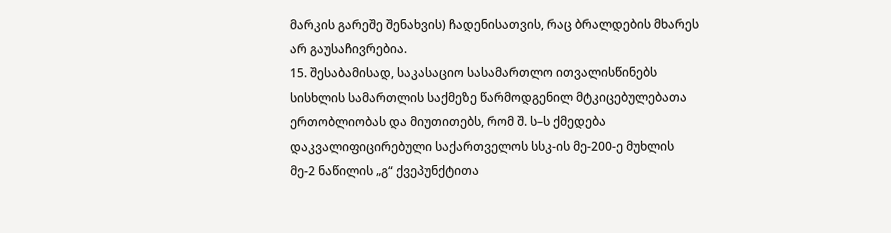მარკის გარეშე შენახვის) ჩადენისათვის, რაც ბრალდების მხარეს არ გაუსაჩივრებია.
15. შესაბამისად, საკასაციო სასამართლო ითვალისწინებს სისხლის სამართლის საქმეზე წარმოდგენილ მტკიცებულებათა ერთობლიობას და მიუთითებს, რომ შ. ს–ს ქმედება დაკვალიფიცირებული საქართველოს სსკ-ის მე-200-ე მუხლის მე-2 ნაწილის „გ“ ქვეპუნქტითა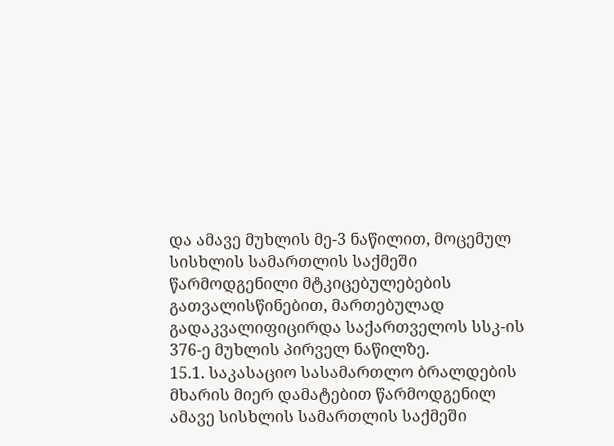და ამავე მუხლის მე-3 ნაწილით, მოცემულ სისხლის სამართლის საქმეში წარმოდგენილი მტკიცებულებების გათვალისწინებით, მართებულად გადაკვალიფიცირდა საქართველოს სსკ-ის 376-ე მუხლის პირველ ნაწილზე.
15.1. საკასაციო სასამართლო ბრალდების მხარის მიერ დამატებით წარმოდგენილ ამავე სისხლის სამართლის საქმეში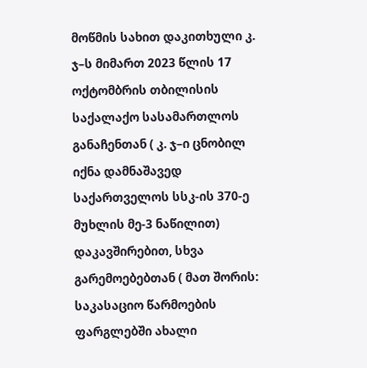მოწმის სახით დაკითხული კ. ჯ–ს მიმართ 2023 წლის 17 ოქტომბრის თბილისის საქალაქო სასამართლოს განაჩენთან ( კ. ჯ–ი ცნობილ იქნა დამნაშავედ საქართველოს სსკ-ის 370-ე მუხლის მე-3 ნაწილით) დაკავშირებით, სხვა გარემოებებთან ( მათ შორის: საკასაციო წარმოების ფარგლებში ახალი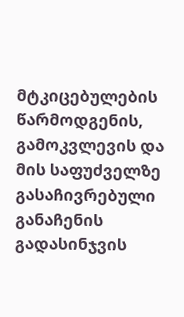მტკიცებულების წარმოდგენის, გამოკვლევის და მის საფუძველზე გასაჩივრებული განაჩენის გადასინჯვის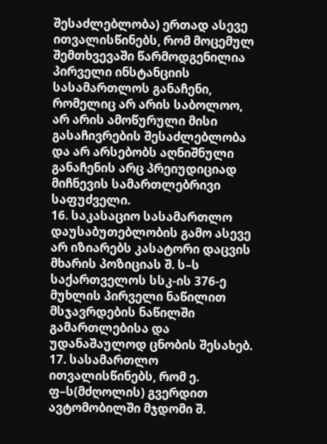შესაძლებლობა) ერთად ასევე ითვალისწინებს, რომ მოცემულ შემთხვევაში წარმოდგენილია პირველი ინსტანციის სასამართლოს განაჩენი, რომელიც არ არის საბოლოო, არ არის ამოწურული მისი გასაჩივრების შესაძლებლობა და არ არსებობს აღნიშნული განაჩენის არც პრეიუდიციად მიჩნევის სამართლებრივი საფუძველი.
16. საკასაციო სასამართლო დაუსაბუთებლობის გამო ასევე არ იზიარებს კასატორი დაცვის მხარის პოზიციას შ. ს–ს საქართველოს სსკ-ის 376-ე მუხლის პირველი ნაწილით მსჯავრდების ნაწილში გამართლებისა და უდანაშაულოდ ცნობის შესახებ.
17. სასამართლო ითვალისწინებს, რომ ე. ფ–ს(მძღოლის) გვერდით ავტომობილში მჯდომი შ.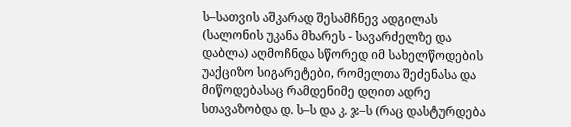ს–სათვის აშკარად შესამჩნევ ადგილას (სალონის უკანა მხარეს - სავარძელზე და დაბლა) აღმოჩნდა სწორედ იმ სახელწოდების უაქციზო სიგარეტები, რომელთა შეძენასა და მიწოდებასაც რამდენიმე დღით ადრე სთავაზობდა დ. ს–ს და კ. ჯ–ს (რაც დასტურდება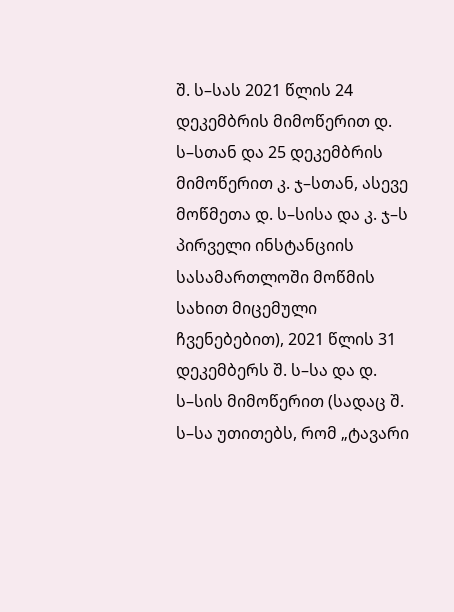შ. ს–სას 2021 წლის 24 დეკემბრის მიმოწერით დ. ს–სთან და 25 დეკემბრის მიმოწერით კ. ჯ–სთან, ასევე მოწმეთა დ. ს–სისა და კ. ჯ–ს პირველი ინსტანციის სასამართლოში მოწმის სახით მიცემული ჩვენებებით), 2021 წლის 31 დეკემბერს შ. ს–სა და დ. ს–სის მიმოწერით (სადაც შ. ს–სა უთითებს, რომ „ტავარი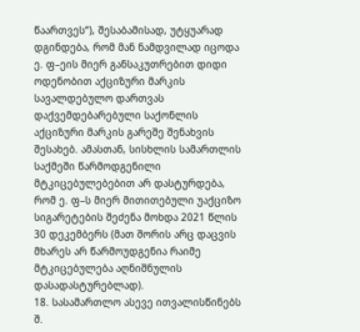წაართვეს“), შესაბამისად, უტყუარად დგინდება, რომ მან ნამდვილად იცოდა ე. ფ–ეის მიერ განსაკუთრებით დიდი ოდენობით აქციზური მარკის სავალდებულო დართვას დაქვემდებარებული საქონლის აქციზური მარკის გარეშე შენახვის შესახებ. ამასთან, სისხლის სამართლის საქმეში წარმოდგენილი მტკიცებულებებით არ დასტურდება, რომ ე. ფ–ს მიერ მითითებული უაქციზო სიგარეტების შეძენა მოხდა 2021 წლის 30 დეკემბერს (მათ შორის არც დაცვის მხარეს არ წარმოუდგენია რაიმე მტკიცებულება აღნიშნულის დასადასტურებლად).
18. სასამართლო ასევე ითვალისწინებს შ.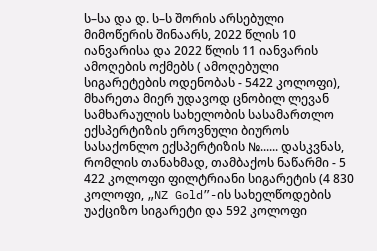ს–სა და დ. ს–ს შორის არსებული მიმოწერის შინაარს, 2022 წლის 10 იანვარისა და 2022 წლის 11 იანვარის ამოღების ოქმებს ( ამოღებული სიგარეტების ოდენობას - 5422 კოლოფი), მხარეთა მიერ უდავოდ ცნობილ ლევან სამხარაულის სახელობის სასამართლო ექსპერტიზის ეროვნული ბიუროს სასაქონლო ექსპერტიზის №...... დასკვნას, რომლის თანახმად, თამბაქოს ნაწარმი - 5 422 კოლოფი ფილტრიანი სიგარეტის (4 830 კოლოფი, „NZ Gold”-ის სახელწოდების უაქციზო სიგარეტი და 592 კოლოფი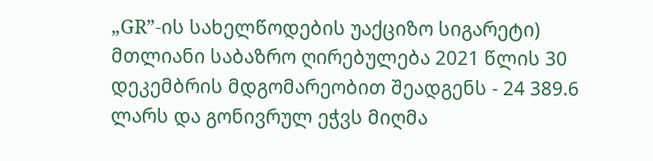„GR”-ის სახელწოდების უაქციზო სიგარეტი) მთლიანი საბაზრო ღირებულება 2021 წლის 30 დეკემბრის მდგომარეობით შეადგენს - 24 389.6 ლარს და გონივრულ ეჭვს მიღმა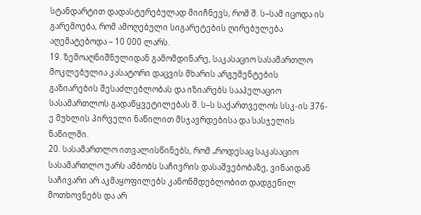სტანდარტით დადასტურებულად მიიჩნევს, რომ შ. ს–სამ იცოდა ის გარემოება, რომ ამოღებული სიგარეტების ღირებულება აღემატებოდა – 10 000 ლარს.
19. ზემოაღნიშნულიდან გამომდინარე, საკასაციო სასამართლო მოკლებულია კასატორი დაცვის მხარის არგუმენტების გაზიარების შესაძლებლობას და იზიარებს სააპელაციო სასამართლოს გადაწყვეტილებას შ. ს–ს საქართველოს სსკ-ის 376-ე მუხლის პირველი ნაწილით მსჯავრდებისა და სასჯელის ნაწილში.
20. სასამართლო ითვალისწინებს, რომ „როდესაც საკასაციო სასამართლო უარს ამბობს საჩივრის დასაშვებობაზე, ვინაიდან საჩივარი არ აკმაყოფილებს კანონმდებლობით დადგენილ მოთხოვნებს და არ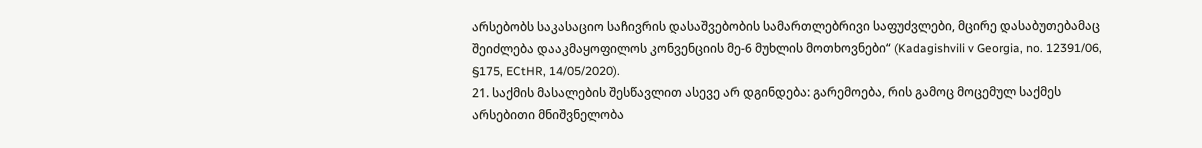არსებობს საკასაციო საჩივრის დასაშვებობის სამართლებრივი საფუძვლები, მცირე დასაბუთებამაც შეიძლება დააკმაყოფილოს კონვენციის მე-6 მუხლის მოთხოვნები“ (Kadagishvili v Georgia, no. 12391/06, §175, ECtHR, 14/05/2020).
21. საქმის მასალების შესწავლით ასევე არ დგინდება: გარემოება, რის გამოც მოცემულ საქმეს არსებითი მნიშვნელობა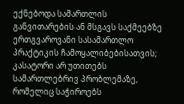ექნებოდა სამართლის განვითარების ან მსგავს საქმეებზე ერთგვაროვანი სასამართლო პრაქტიკის ჩამოყალიბებისათვის; კასატორი არ უთითებს სამართლებრივ პრობლემაზე, რომელიც საჭიროებს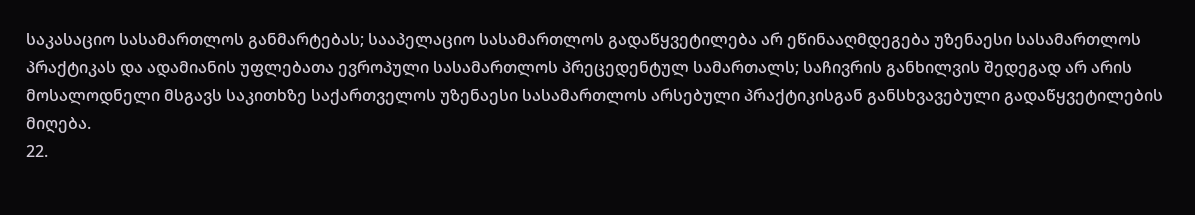საკასაციო სასამართლოს განმარტებას; სააპელაციო სასამართლოს გადაწყვეტილება არ ეწინააღმდეგება უზენაესი სასამართლოს პრაქტიკას და ადამიანის უფლებათა ევროპული სასამართლოს პრეცედენტულ სამართალს; საჩივრის განხილვის შედეგად არ არის მოსალოდნელი მსგავს საკითხზე საქართველოს უზენაესი სასამართლოს არსებული პრაქტიკისგან განსხვავებული გადაწყვეტილების მიღება.
22.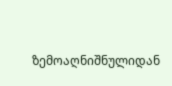ზემოაღნიშნულიდან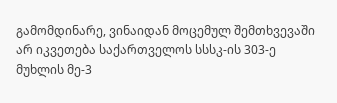გამომდინარე, ვინაიდან მოცემულ შემთხვევაში არ იკვეთება საქართველოს სსსკ-ის 303-ე მუხლის მე-3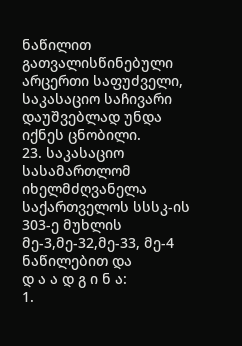ნაწილით გათვალისწინებული არცერთი საფუძველი, საკასაციო საჩივარი დაუშვებლად უნდა იქნეს ცნობილი.
23. საკასაციო სასამართლომ იხელმძღვანელა საქართველოს სსსკ-ის 303-ე მუხლის მე-3,მე-32,მე-33, მე-4 ნაწილებით და
დ ა ა დ გ ი ნ ა:
1.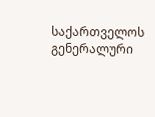საქართველოს გენერალური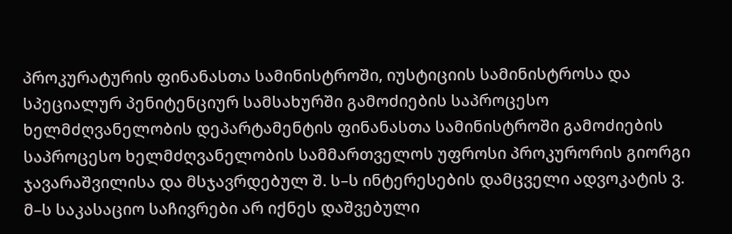პროკურატურის ფინანასთა სამინისტროში, იუსტიციის სამინისტროსა და სპეციალურ პენიტენციურ სამსახურში გამოძიების საპროცესო ხელმძღვანელობის დეპარტამენტის ფინანასთა სამინისტროში გამოძიების საპროცესო ხელმძღვანელობის სამმართველოს უფროსი პროკურორის გიორგი ჯავარაშვილისა და მსჯავრდებულ შ. ს–ს ინტერესების დამცველი ადვოკატის ვ. მ–ს საკასაციო საჩივრები არ იქნეს დაშვებული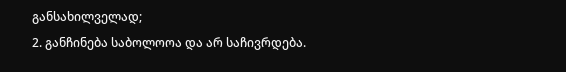განსახილველად;
2. განჩინება საბოლოოა და არ საჩივრდება.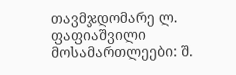თავმჯდომარე ლ. ფაფიაშვილი
მოსამართლეები: შ.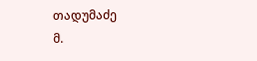თადუმაძე
მ.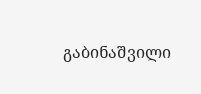გაბინაშვილი